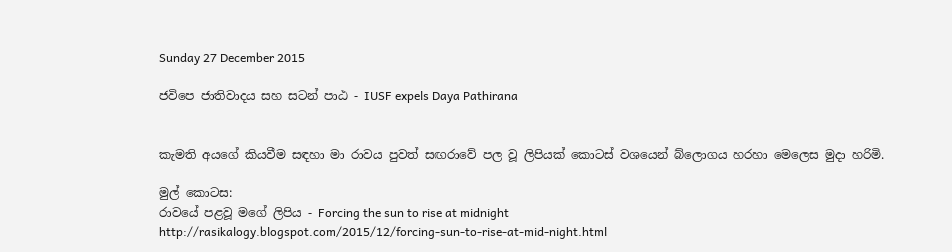Sunday 27 December 2015

ජවිපෙ ජාතිවාදය සහ සටන් පාඨ - IUSF expels Daya Pathirana


කැමති අයගේ කියවීම සඳහා මා රාවය පුවත් සඟරාවේ පල වූ ලිපියක් කොටස් වශයෙන් බ්ලොගය හරහා මෙලෙස මුදා හරිමි.

මුල් කොටස:
රාවයේ පළවූ මගේ ලිපිය - Forcing the sun to rise at midnight
http://rasikalogy.blogspot.com/2015/12/forcing-sun-to-rise-at-mid-night.html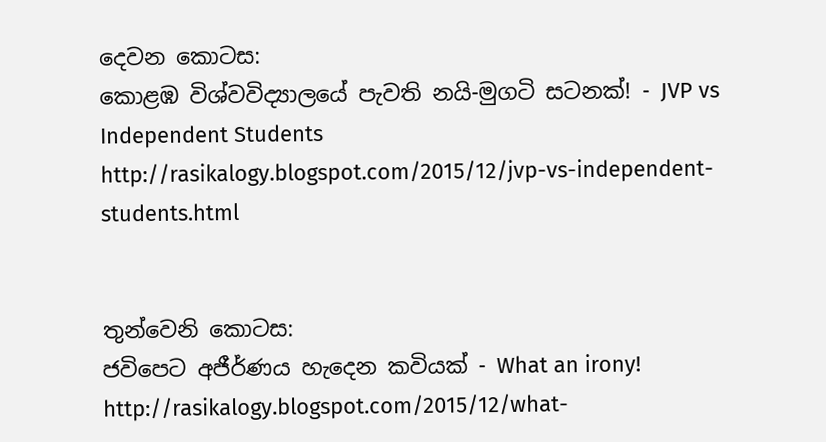දෙවන කොටස:
කොළඹ විශ්වවිද්‍යාලයේ පැවති නයි-මුගටි සටනක්! - JVP vs Independent Students
http://rasikalogy.blogspot.com/2015/12/jvp-vs-independent-students.html


තුන්වෙනි කොටස:
ජවිපෙට අජීර්ණය හැදෙන කවියක් - What an irony!
http://rasikalogy.blogspot.com/2015/12/what-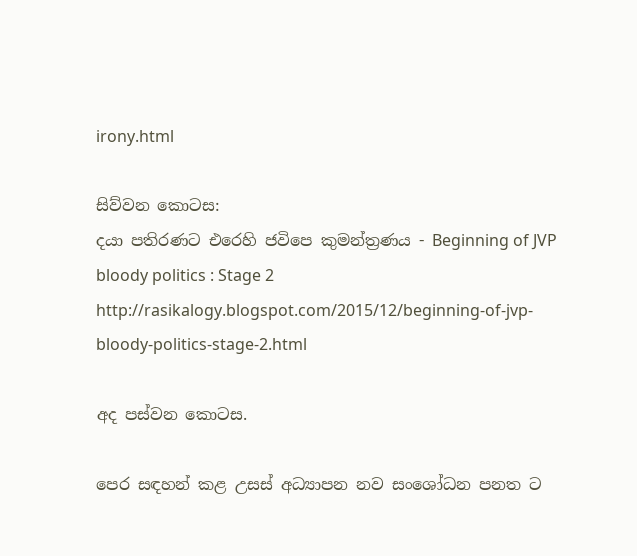irony.html

සිව්වන කොටස:
දයා පතිරණට එරෙහි ජවිපෙ කුමන්ත්‍රණය - Beginning of JVP bloody politics : Stage 2
http://rasikalogy.blogspot.com/2015/12/beginning-of-jvp-bloody-politics-stage-2.html

අද පස්වන කොටස.

පෙර සඳහන් කළ උසස් අධ්‍යාපන නව සංශෝධන පනත ට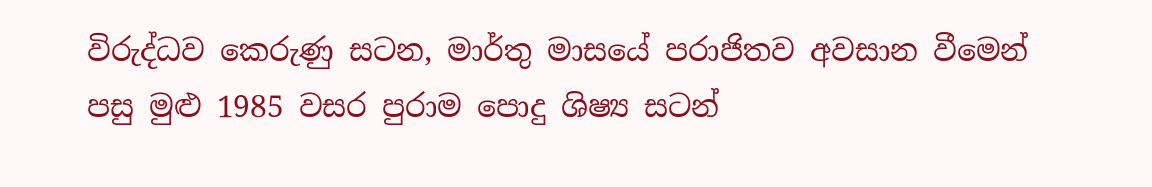විරුද්ධව කෙරුණු සටන, මාර්තු මාසයේ පරාජිතව අවසාන වීමෙන් පසු මුළු 1985 වසර පුරාම පොදු ශිෂ්‍ය සටන්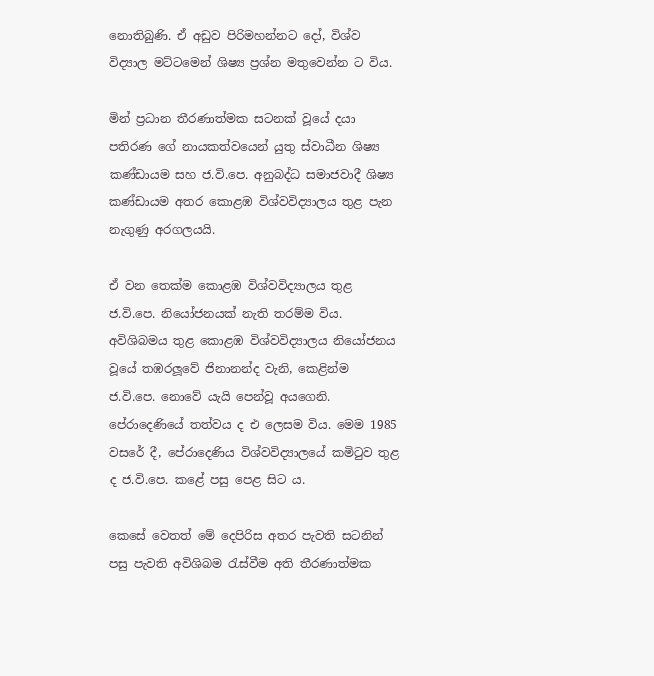නොතිබුණි. ඒ අඩුව පිරිමහන්නට දෝ, විශ්ව විද්‍යාල මට්ටමෙන් ශිෂ්‍ය ප්‍රශ්න මතුවෙන්න ට විය.

මින් ප්‍රධාන තීරණාත්මක සටනක් වූයේ දයා පතිරණ ගේ නායකත්වයෙන් යුතු ස්වාධීන ශිෂ්‍ය කණ්ඩායම සහ ජ.වි.පෙ. අනුබද්ධ සමාජවාදී ශිෂ්‍ය කණ්ඩායම අතර කොළඹ විශ්වවිද්‍යාලය තුළ පැන නැගුණු අරගලයයි.

ඒ වන තෙක්ම කොළඹ විශ්වවිද්‍යාලය තුළ ජ.වි.පෙ. නියෝජනයක් නැති තරම්ම විය. අවිශිබමය තුළ කොළඹ විශ්වවිද්‍යාලය නියෝජනය වූයේ තඹරලූවේ ජිනානන්ද වැනි, කෙළින්ම ජ.වි.පෙ. නොවේ යැයි පෙන්වූ අයගෙනි. පේරාදෙණියේ තත්වය ද එ ලෙසම විය. මෙම 1985 වසරේ දී, පේරාදෙණිය විශ්වවිද්‍යාලයේ කමිටුව තුළ ද ජ.වි.පෙ. කළේ පසු පෙළ සිට ය.

කෙසේ වෙතත් මේ දෙපිරිස අතර පැවති සටනින් පසු පැවති අවිශිබම රැස්වීම අති තීරණාත්මක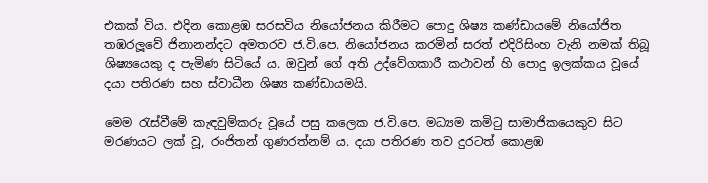එකක් විය. එදින කොළඹ සරසවිය නියෝජනය කිරීමට පොදු ශිෂ්‍ය කණ්ඩායමේ නියෝජිත තඹරලූවේ ජිනානන්දට අමතරව ජ.වි.පෙ. නියෝජනය කරමින් සරත් එදිරිසිංහ වැනි නමක් තිබූ ශිෂ්‍යයෙකු ද පැමිණ සිටියේ ය. ඔවුන් ගේ අති උද්වේගකාරී කථාවන් හි පොදු ඉලක්කය වූයේ දයා පතිරණ සහ ස්වාධීන ශිෂ්‍ය කණ්ඩායමයි.

මෙම රැස්වීමේ කැඳවුම්කරු වූයේ පසු කලෙක ජ.වි.පෙ. මධ්‍යම කමිටු සාමාජිකයෙකුව සිට මරණයට ලක් වූ, රංජිතන් ගුණරත්නම් ය. දයා පතිරණ තව දුරටත් කොළඹ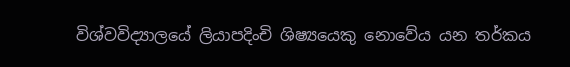විශ්වවිද්‍යාලයේ ලියාපදිංචි ශිෂ්‍යයෙකු නොවේය යන තර්කය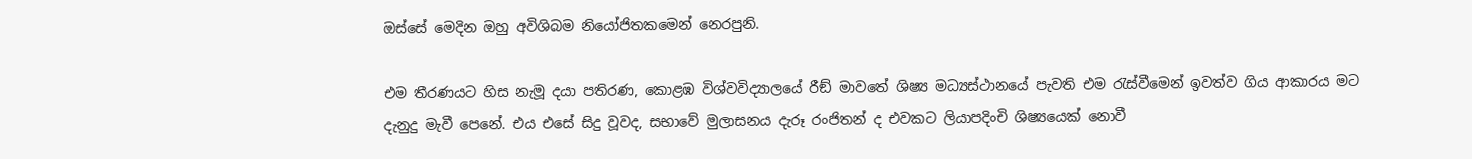ඔස්සේ මෙදින ඔහු අවිශිබම නියෝජිතකමෙන් නෙරපුනි.

එම තීරණයට හිස නැමූ දයා පතිරණ, කොළඹ විශ්වවිද්‍යාලයේ රීඞ් මාවතේ ශිෂ්‍ය මධ්‍යස්ථානයේ පැවති එම රැස්වීමෙන් ඉවත්ව ගිය ආකාරය මට දැනුදු මැවී පෙනේ. එය එසේ සිදු වූවද, සභාවේ මුලාසනය දැරූ රංජිතන් ද එවකට ලියාපදිංචි ශිෂ්‍යයෙක් නොවී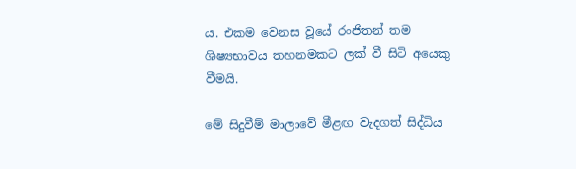ය. එකම වෙනස වූයේ රංජිතන් තම ශිෂ්‍යභාවය තහනමකට ලක් වී සිටි අයෙකු වීමයි.

මේ සිදුවීම් මාලාවේ මීළඟ වැදගත් සිද්ධිය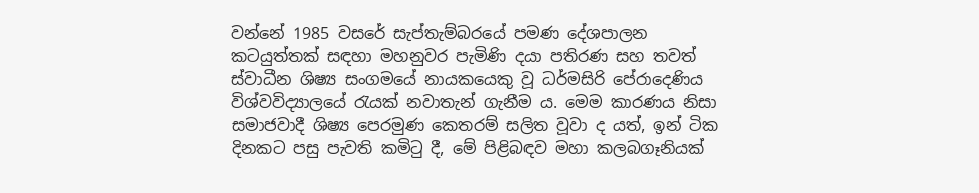වන්නේ 1985 වසරේ සැප්තැම්බරයේ පමණ දේශපාලන කටයුත්තක් සඳහා මහනුවර පැමිණි දයා පතිරණ සහ තවත් ස්වාධීන ශිෂ්‍ය සංගමයේ නායකයෙකු වූ ධර්මසිරි පේරාදෙණිය විශ්වවිද්‍යාලයේ රැයක් නවාතැන් ගැනීම ය. මෙම කාරණය නිසා සමාජවාදී ශිෂ්‍ය පෙරමුණ කෙතරම් සලිත වූවා ද යත්, ඉන් ටික දිනකට පසු පැවති කමිටු දී, මේ පිළිබඳව මහා කලබගෑනියක්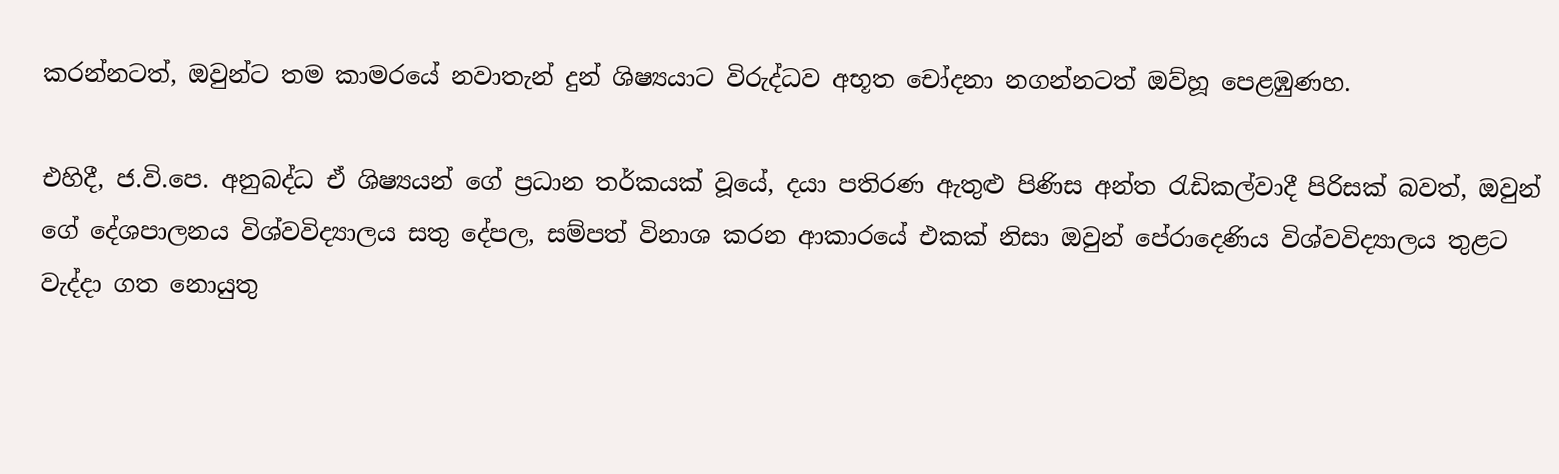කරන්නටත්, ඔවුන්ට තම කාමරයේ නවාතැන් දුන් ශිෂ්‍යයාට විරුද්ධව අභූත චෝදනා නගන්නටත් ඔව්හූ පෙළඹුණහ.

එහිදී, ජ.වි.පෙ. අනුබද්ධ ඒ ශිෂ්‍යයන් ගේ ප්‍රධාන තර්කයක් වූයේ, දයා පතිරණ ඇතුළු පිණිස අන්ත රැඩිකල්වාදී පිරිසක් බවත්, ඔවුන් ගේ දේශපාලනය විශ්වවිද්‍යාලය සතු දේපල, සම්පත් විනාශ කරන ආකාරයේ එකක් නිසා ඔවුන් පේරාදෙණිය විශ්වවිද්‍යාලය තුළට වැද්දා ගත නොයුතු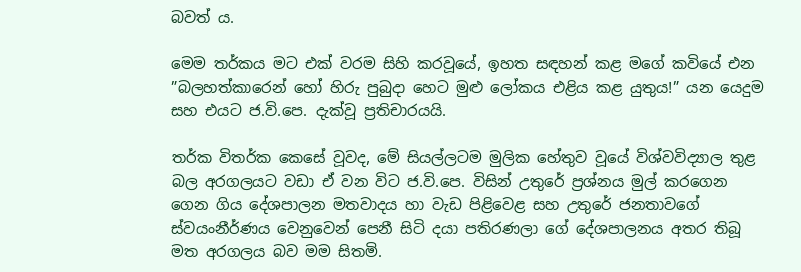බවත් ය.

මෙම තර්කය මට එක් වරම සිහි කරවූයේ, ඉහත සඳහන් කළ මගේ කවියේ එන ”බලහත්කාරෙන් හෝ හිරු පුබුදා හෙට මුළු ලෝකය එළිය කළ යුතුය!” යන යෙදුම සහ එයට ජ.වි.පෙ. දැක්වූ ප්‍රතිචාරයයි.

තර්ක විතර්ක කෙසේ වූවද, මේ සියල්ලටම මුලික හේතුව වූයේ විශ්වවිද්‍යාල තුළ බල අරගලයට වඩා ඒ වන විට ජ.වි.පෙ. විසින් උතුරේ ප්‍රශ්නය මුල් කරගෙන ගෙන ගිය දේශපාලන මතවාදය හා වැඩ පිළිවෙළ සහ උතුරේ ජනතාවගේ ස්වයංනීර්ණය වෙනුවෙන් පෙනී සිටි දයා පතිරණලා ගේ දේශපාලනය අතර තිබූ මත අරගලය බව මම සිතමි.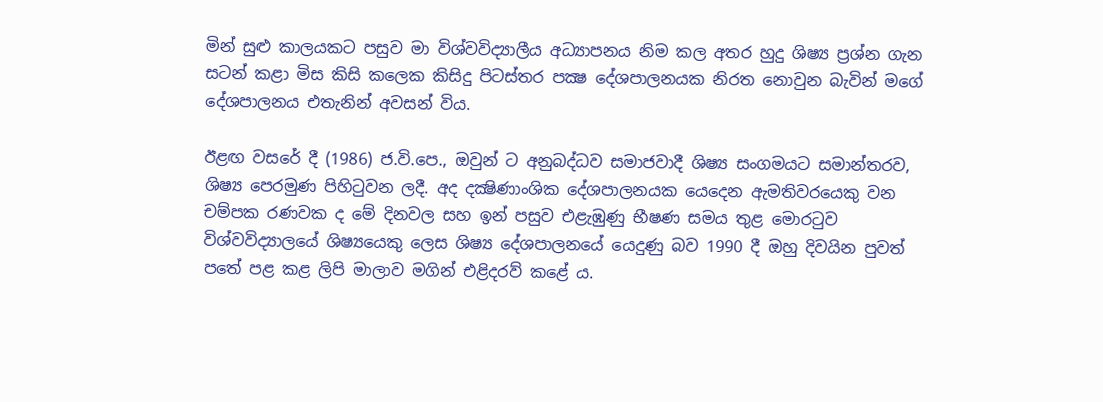මින් සුළු කාලයකට පසුව මා විශ්වවිද්‍යාලීය අධ්‍යාපනය නිම කල අතර හුදු ශිෂ්‍ය ප්‍රශ්න ගැන සටන් කළා මිස කිසි කලෙක කිසිදු පිටස්තර පක්‍ෂ දේශපාලනයක නිරත නොවුන බැවින් මගේ දේශපාලනය එතැනින් අවසන් විය.

ඊළඟ වසරේ දී (1986) ජ.වි.පෙ., ඔවුන් ට අනුබද්ධව සමාජවාදී ශිෂ්‍ය සංගමයට සමාන්තරව, ශිෂ්‍ය පෙරමුණ පිහිටුවන ලදී. අද දක්‍ෂිණාංශික දේශපාලනයක යෙදෙන ඇමතිවරයෙකු වන චම්පක රණවක ද මේ දිනවල සහ ඉන් පසුව එළැඹුණු භීෂණ සමය තුළ මොරටුව විශ්වවිද්‍යාලයේ ශිෂ්‍යයෙකු ලෙස ශිෂ්‍ය දේශපාලනයේ යෙදුණු බව 1990 දී ඔහු දිවයින පුවත් පතේ පළ කළ ලිපි මාලාව මගින් එළිදරව් කළේ ය.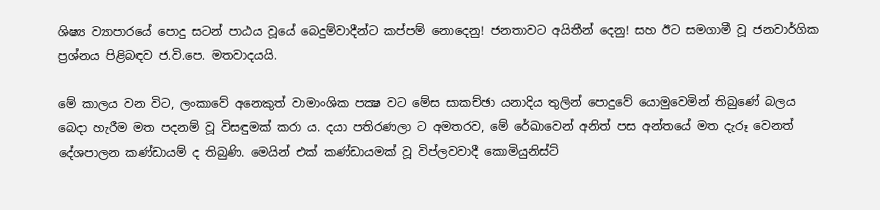ශිෂ්‍ය ව්‍යාපාරයේ පොදු සටන් පාඨය වූයේ බෙදුම්වාදීන්ට කප්පම් නොදෙනු! ජනතාවට අයිතීන් දෙනු! සහ ඊට සමගාමී වූ ජනවාර්ගික ප්‍රශ්නය පිළිබඳව ජ.වි.පෙ. මතවාදයයි.

මේ කාලය වන විට, ලංකාවේ අනෙකුත් වාමාංශික පක්‍ෂ වට මේස සාකච්ඡා යනාදිය තුලින් පොදුවේ යොමුවෙමින් තිබුණේ බලය බෙදා හැරීම මත පදනම් වූ විසඳුමක් කරා ය. දයා පතිරණලා ට අමතරව, මේ රේඛාවෙන් අනිත් පස අන්තයේ මත දැරූ වෙනත් දේශපාලන කණ්ඩායම් ද තිබුණි. මෙයින් එක් කණ්ඩායමක් වූ විප්ලවවාදී කොමියුනිස්ට්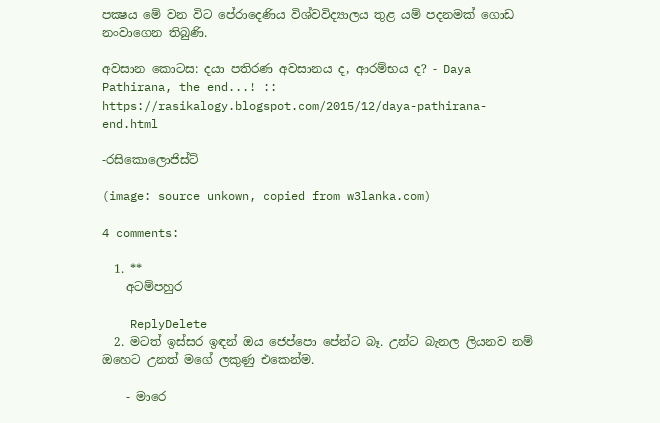පක්‍ෂය මේ වන විට පේරාදෙණිය විශ්වවිද්‍යාලය තුළ යම් පදනමක් ගොඩ නංවාගෙන තිබුණි.

අවසාන කොටස: දයා පතිරණ අවසානය ද, ආරම්භය ද? - Daya Pathirana, the end...! :: https://rasikalogy.blogspot.com/2015/12/daya-pathirana-end.html

-රසිකොලොජිස්ට්

(image: source unkown, copied from w3lanka.com)

4 comments:

  1. **
    අටම්පහුර

    ReplyDelete
  2. මටත් ඉස්සර ඉඳන් ඔය ජෙප්පො පේන්ට බෑ. උන්ට බැනල ලියනව නම් ඔහෙට උනත් මගේ ලකුණු එකෙන්ම.

    - මාරෙ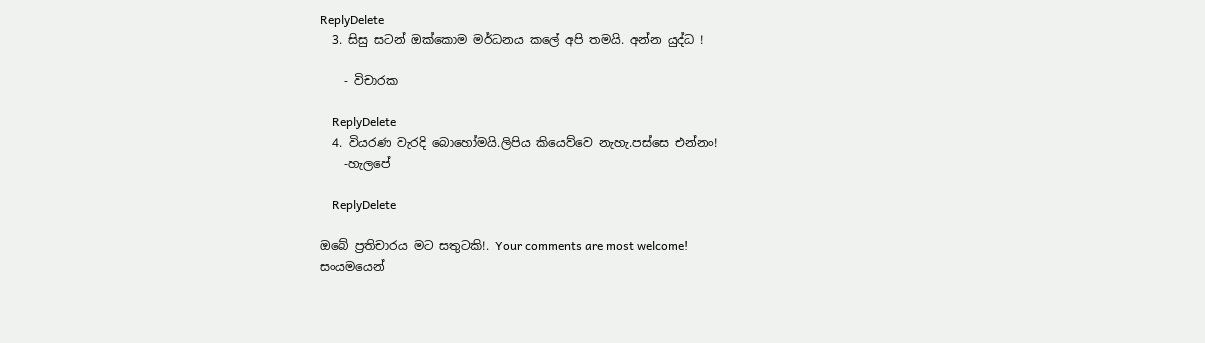ReplyDelete
  3. සිසු සටන් ඔක්කොම මර්ධනය කලේ අපි තමයි. අන්න යුද්ධ !

    - විචාරක

    ReplyDelete
  4. වියරණ වැරදි බොහෝමයි.ලිපිය කියෙව්වෙ නැහැ.පස්සෙ එන්නං!
    -හැලපේ

    ReplyDelete

ඔබේ ප්‍රතිචාරය මට සතුටකි!. Your comments are most welcome!
සංයමයෙන්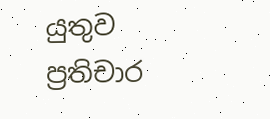යුතුව ප්‍රතිචාර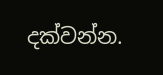දක්වන්න.